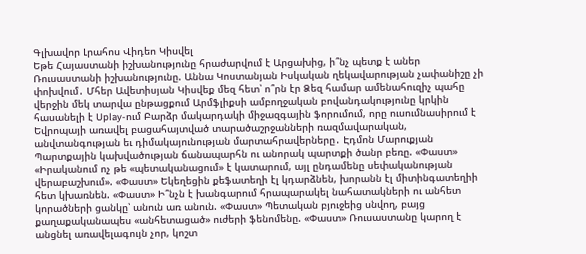Գլխավոր Լրահոս Վիդեո Կիսվել
Եթե Հայաստանի իշխանությունը հրաժարվում է Արցախից, ի՞նչ պետք է աներ Ռուսաստանի իշխանությունը. Աննա Կոստանյան Իսկական ղեկավարության չափանիշը չի փոխվում․ Մհեր Ավետիսյան Կիսվեք մեզ հետ՝ ո՞րն էր Ձեզ համար ամենահուզիչ պահը վերջին մեկ տարվա ընթացքում Արմֆլիքսի ամբողջական բովանդակությունը կրկին հասանելի է Uplay-ում Բարձր մակարդակի միջազգային ֆորումում, որը ուսումնասիրում է Եվրոպայի առավել բացահայտված տարածաշրջանների ռազմավարական, անվտանգության եւ դիմակայունության մարտահրավերները․ Էդմոն Մարուքյան Պարտքային կախվածության ճանապարհն ու անորակ պարտքի ծանր բեռը. «Փաստ» «Իրականում ոչ թե «պետականացում» է կատարում, այլ ընդամենը սեփականության վերաբաշխում». «Փաստ» Եկեղեցին քեֆատեղի էլ կդարձնեն, խորանն էլ միտինգատեղիի հետ կխառնեն. «Փաստ» Ի՞նչն է խանգարում հրապարակել նահատակների ու անհետ կորածների ցանկը՝ անուն առ անուն. «Փաստ» Պետական բյուջեից սնվող, բայց քաղաքականապես «անհետացած» ուժերի ֆենոմենը. «Փաստ» Ռուսաստանը կարող է անցնել առավելագույն չոր, կոշտ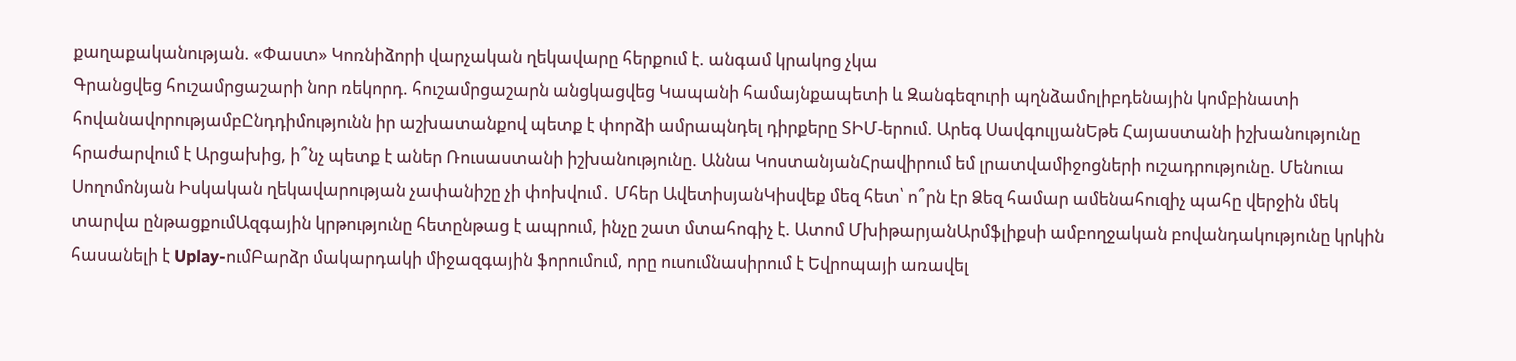քաղաքականության. «Փաստ» Կոռնիձորի վարչական ղեկավարը հերքում է. անգամ կրակոց չկա
Գրանցվեց հուշամրցաշարի նոր ռեկորդ. հուշամրցաշարն անցկացվեց Կապանի համայնքապետի և Զանգեզուրի պղնձամոլիբդենային կոմբինատի հովանավորությամբԸնդդիմությունն իր աշխատանքով պետք է փորձի ամրապնդել դիրքերը ՏԻՄ-երում. Արեգ ՍավգուլյանԵթե Հայաստանի իշխանությունը հրաժարվում է Արցախից, ի՞նչ պետք է աներ Ռուսաստանի իշխանությունը. Աննա ԿոստանյանՀրավիրում եմ լրատվամիջոցների ուշադրությունը. Մենուա Սողոմոնյան Իսկական ղեկավարության չափանիշը չի փոխվում․ Մհեր ԱվետիսյանԿիսվեք մեզ հետ՝ ո՞րն էր Ձեզ համար ամենահուզիչ պահը վերջին մեկ տարվա ընթացքումԱզգային կրթությունը հետընթաց է ապրում, ինչը շատ մտահոգիչ է. Ատոմ ՄխիթարյանԱրմֆլիքսի ամբողջական բովանդակությունը կրկին հասանելի է Uplay-ումԲարձր մակարդակի միջազգային ֆորումում, որը ուսումնասիրում է Եվրոպայի առավել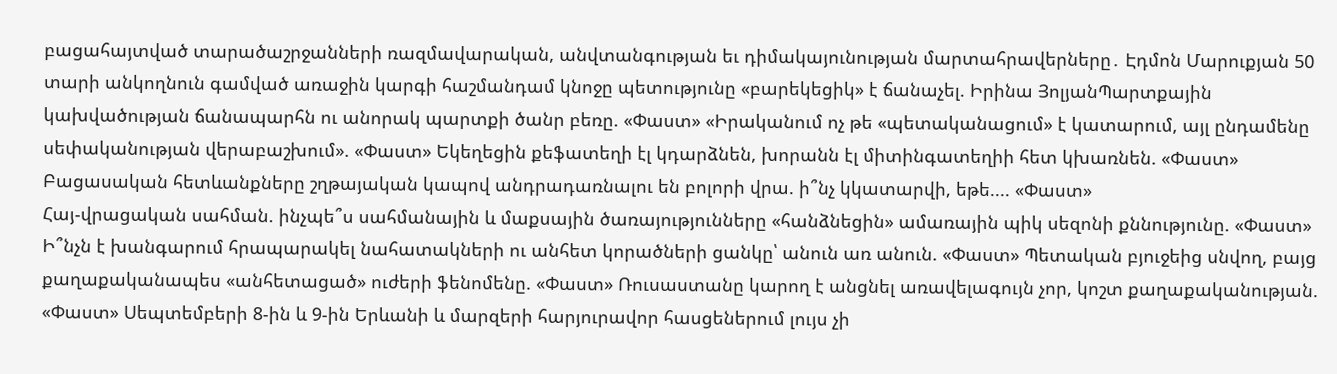բացահայտված տարածաշրջանների ռազմավարական, անվտանգության եւ դիմակայունության մարտահրավերները․ Էդմոն Մարուքյան 50 տարի անկողնուն գամված առաջին կարգի հաշմանդամ կնոջը պետությունը «բարեկեցիկ» է ճանաչել. Իրինա ՅոլյանՊարտքային կախվածության ճանապարհն ու անորակ պարտքի ծանր բեռը. «Փաստ» «Իրականում ոչ թե «պետականացում» է կատարում, այլ ընդամենը սեփականության վերաբաշխում». «Փաստ» Եկեղեցին քեֆատեղի էլ կդարձնեն, խորանն էլ միտինգատեղիի հետ կխառնեն. «Փաստ»
Բացասական հետևանքները շղթայական կապով անդրադառնալու են բոլորի վրա. ի՞նչ կկատարվի, եթե.... «Փաստ»
Հայ-վրացական սահման. ինչպե՞ս սահմանային և մաքսային ծառայությունները «հանձնեցին» ամառային պիկ սեզոնի քննությունը. «Փաստ»
Ի՞նչն է խանգարում հրապարակել նահատակների ու անհետ կորածների ցանկը՝ անուն առ անուն. «Փաստ» Պետական բյուջեից սնվող, բայց քաղաքականապես «անհետացած» ուժերի ֆենոմենը. «Փաստ» Ռուսաստանը կարող է անցնել առավելագույն չոր, կոշտ քաղաքականության. «Փաստ» Սեպտեմբերի 8-ին և 9-ին Երևանի և մարզերի հարյուրավոր հասցեներում լույս չի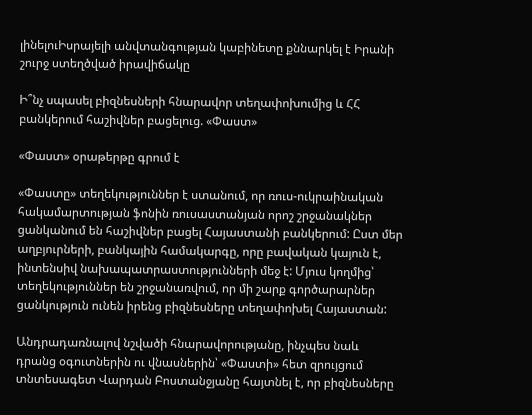լինելուԻսրայելի անվտանգության կաբինետը քննարկել է Իրանի շուրջ ստեղծված իրավիճակը

Ի՞նչ սպասել բիզնեսների հնարավոր տեղափոխումից և ՀՀ բանկերում հաշիվներ բացելուց. «Փաստ»

«Փաստ» օրաթերթը գրում է

«Փաստը» տեղեկություններ է ստանում, որ ռուս-ուկրաինական հակամարտության ֆոնին ռուսաստանյան որոշ շրջանակներ ցանկանում են հաշիվներ բացել Հայաստանի բանկերում: Ըստ մեր աղբյուրների, բանկային համակարգը, որը բավական կայուն է, ինտենսիվ նախապատրաստությունների մեջ է: Մյուս կողմից՝ տեղեկություններ են շրջանառվում, որ մի շարք գործարարներ ցանկություն ունեն իրենց բիզնեսները տեղափոխել Հայաստան:

Անդրադառնալով նշվածի հնարավորությանը, ինչպես նաև դրանց օգուտներին ու վնասներին՝ «Փաստի» հետ զրույցում տնտեսագետ Վարդան Բոստանջյանը հայտնել է, որ բիզնեսները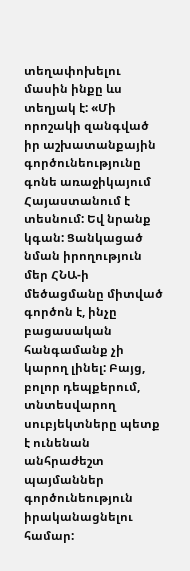տեղափոխելու մասին ինքը ևս տեղյակ է: «Մի որոշակի զանգված իր աշխատանքային գործունեությունը գոնե առաջիկայում Հայաստանում է տեսնում: Եվ նրանք կգան: Ցանկացած նման իրողություն մեր ՀՆԱ-ի մեծացմանը միտված գործոն է, ինչը բացասական հանգամանք չի կարող լինել: Բայց, բոլոր դեպքերում, տնտեսվարող սուբյեկտները պետք է ունենան անհրաժեշտ պայմաններ գործունեություն իրականացնելու համար: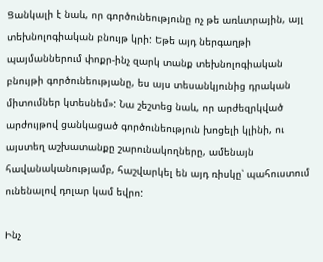Ցանկալի է նաև, որ գործունեությունը ոչ թե առևտրային, այլ տեխնոլոգիական բնույթ կրի: Եթե այդ ներգաղթի պայմաններում փոքր-ինչ զարկ տանք տեխնոլոգիական բնույթի գործունեությանը, ես այս տեսանկյունից դրական միտումներ կտեսնեմ»: Նա շեշտեց նաև, որ արժեզրկված արժույթով ցանկացած գործունեություն խոցելի կլինի, ու այստեղ աշխատանքը շարունակողները, ամենայն հավանականությամբ, հաշվարկել են այդ ռիսկը՝ պահուստում ունենալով դոլար կամ եվրո:

Ինչ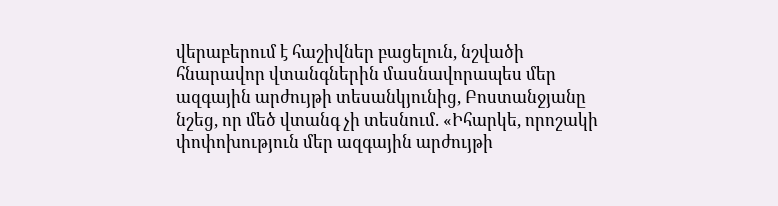վերաբերում է հաշիվներ բացելուն, նշվածի հնարավոր վտանգներին մասնավորապես մեր ազգային արժույթի տեսանկյունից, Բոստանջյանը նշեց, որ մեծ վտանգ չի տեսնում. «Իհարկե, որոշակի փոփոխություն մեր ազգային արժույթի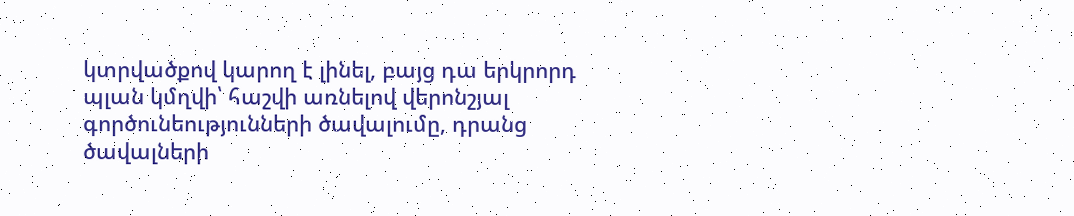կտրվածքով կարող է լինել, բայց դա երկրորդ պլան կմղվի՝ հաշվի առնելով վերոնշյալ գործունեությունների ծավալումը, դրանց ծավալների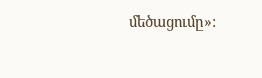մեծացումը»: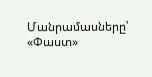Մանրամասները՝ «Փաստ»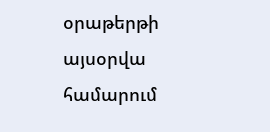օրաթերթի այսօրվա համարում